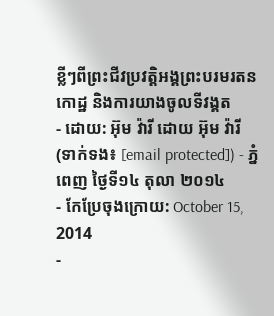ខ្លីៗពីព្រះជីវប្រវត្តិអង្គព្រះបរមរតនកោដ្ឋ និងការយាងចូលទីវង្គត
- ដោយ: អ៊ុម វ៉ារី ដោយ អ៊ុម វ៉ារី (ទាក់ទង៖ [email protected]) - ភ្នំពេញ ថ្ងៃទី១៤ តុលា ២០១៤
- កែប្រែចុងក្រោយ: October 15, 2014
-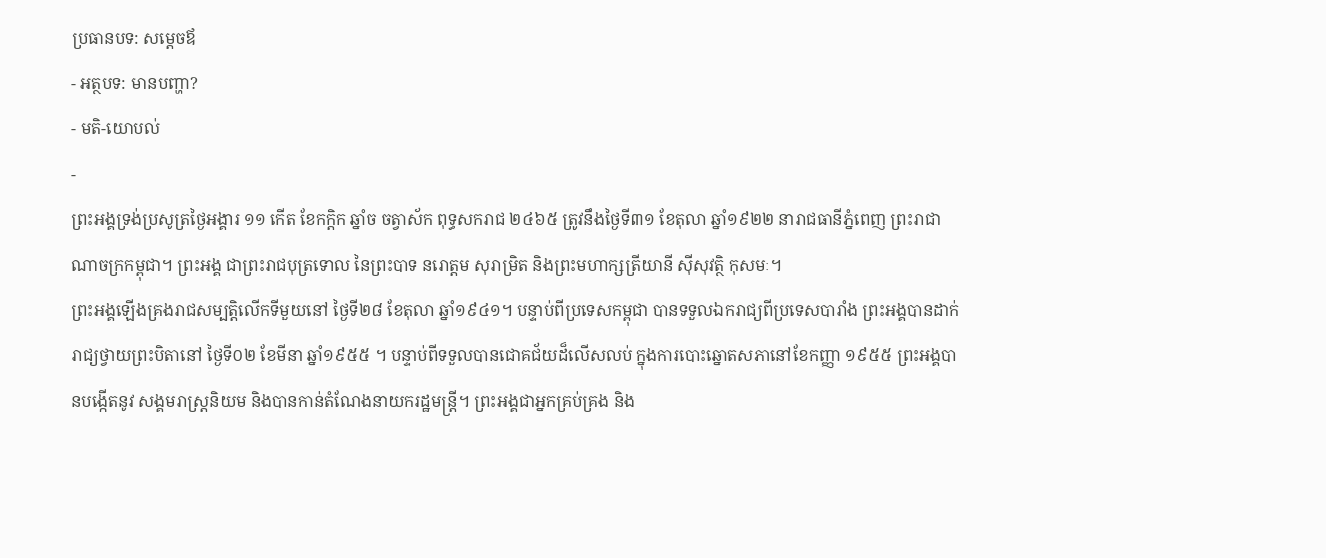ប្រធានបទ: សម្ដេចឪ
- អត្ថបទ: មានបញ្ហា?
- មតិ-យោបល់
-
ព្រះអង្គទ្រង់ប្រសូត្រថ្ងៃអង្គារ ១១ កើត ខែកក្ដិក ឆ្នាំច ចត្វាស័ក ពុទ្ធសករាជ ២៤៦៥ ត្រូវនឹងថ្ងៃទី៣១ ខែតុលា ឆ្នាំ១៩២២ នារាជធានីភ្នំពេញ ព្រះរាជាណាចក្រកម្ពុជា។ ព្រះអង្គ ជាព្រះរាជបុត្រទោល នៃព្រះបាទ នរោត្តម សុរាម្រិត និងព្រះមហាក្សត្រីយានី ស៊ីសុវត្ថិ កុសមៈ។
ព្រះអង្គឡើងគ្រងរាជសម្បត្តិលើកទីមួយនៅ ថ្ងៃទី២៨ ខែតុលា ឆ្នាំ១៩៤១។ បន្ទាប់ពីប្រទេសកម្ពុជា បានទទួលឯករាជ្យពីប្រទេសបារាំង ព្រះអង្គបានដាក់រាជ្យថ្វាយព្រះបិតានៅ ថ្ងៃទី០២ ខែមីនា ឆ្នាំ១៩៥៥ ។ បន្ទាប់ពីទទួលបានជោគជ័យដ៏លើសលប់ ក្នុងការបោះឆ្នោតសភានៅខែកញ្ញា ១៩៥៥ ព្រះអង្គបានបង្កើតនូវ សង្គមរាស្ត្រនិយម និងបានកាន់តំណែងនាយករដ្ឋមន្ត្រី។ ព្រះអង្គជាអ្នកគ្រប់គ្រង និង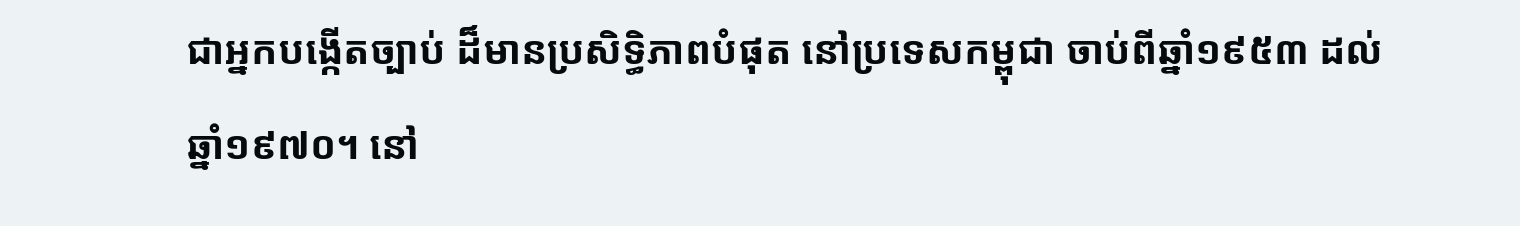ជាអ្នកបង្កើតច្បាប់ ដ៏មានប្រសិទ្ធិភាពបំផុត នៅប្រទេសកម្ពុជា ចាប់ពីឆ្នាំ១៩៥៣ ដល់ឆ្នាំ១៩៧០។ នៅ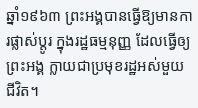ឆ្នាំ១៩៦៣ ព្រះអង្គបានធ្វើឱ្យមានការផ្លាស់ប្ដូរ ក្នុងរដ្ឋធម្មនុញ្ញ ដែលធ្វើឲ្យព្រះអង្គ ក្លាយជាប្រមុខរដ្ឋអស់មួយជីវិត។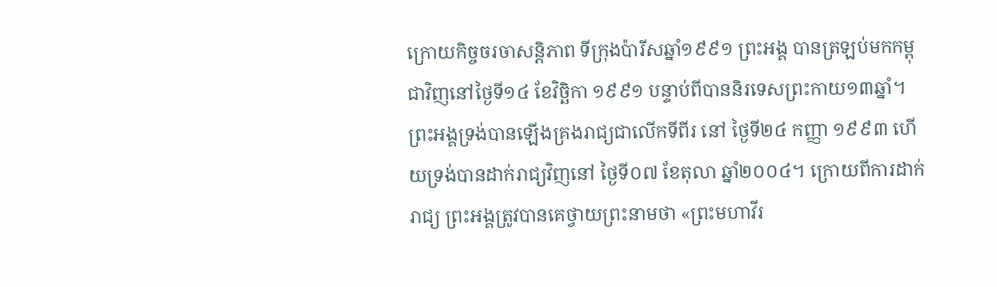ក្រោយកិច្ចចរចាសន្តិភាព ទីក្រុងប៉ារីសឆ្នាំ១៩៩១ ព្រះអង្គ បានត្រឡប់មកកម្ពុជាវិញនៅថ្ងៃទី១៤ ខែវិច្ឆិកា ១៩៩១ បន្ទាប់ពីបាននិរទេសព្រះកាយ១៣ឆ្នាំ។ ព្រះអង្គទ្រង់បានឡើងគ្រងរាជ្យជាលើកទីពីរ នៅ ថ្ងៃទី២៤ កញ្ញា ១៩៩៣ ហើយទ្រង់បានដាក់រាជ្យវិញនៅ ថ្ងៃទី០៧ ខែតុលា ឆ្នាំ២០០៤។ ក្រោយពីការដាក់រាជ្យ ព្រះអង្គត្រូវបានគេថ្វាយព្រះនាមថា «ព្រះមហាវីរ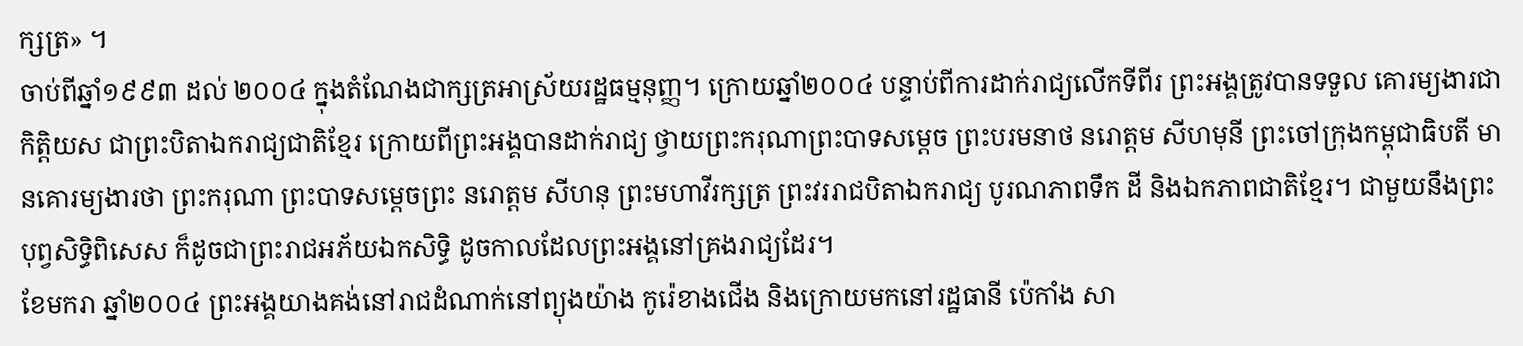ក្សត្រ» ។
ចាប់ពីឆ្នាំ១៩៩៣ ដល់ ២០០៤ ក្នុងតំណែងជាក្សត្រអាស្រ័យរដ្ឋធម្មនុញ្ញ។ ក្រោយឆ្នាំ២០០៤ បន្ទាប់ពីការដាក់រាជ្យលើកទីពីរ ព្រះអង្គត្រូវបានទទួល គោរម្យងារជាកិត្តិយស ជាព្រះបិតាឯករាជ្យជាតិខ្មែរ ក្រោយពីព្រះអង្គបានដាក់រាជ្យ ថ្វាយព្រះករុណាព្រះបាទសម្ដេច ព្រះបរមនាថ នរោត្តម សីហមុនី ព្រះចៅក្រុងកម្ពុជាធិបតី មានគោរម្យងារថា ព្រះករុណា ព្រះបាទសម្ដេចព្រះ នរោត្តម សីហនុ ព្រះមហាវីរក្សត្រ ព្រះវររាជបិតាឯករាជ្យ បូរណភាពទឹក ដី និងឯកភាពជាតិខ្មែរ។ ជាមួយនឹងព្រះបុព្វសិទ្ធិពិសេស ក៏ដូចជាព្រះរាជអភ័យឯកសិទ្ធិ ដូចកាលដែលព្រះអង្គនៅគ្រងរាជ្យដែរ។
ខែមករា ឆ្នាំ២០០៤ ព្រះអង្គយាងគង់នៅរាជដំណាក់នៅព្យុងយ៉ាង កូរ៉េខាងជើង និងក្រោយមកនៅរដ្ឋធានី ប៉េកាំង សា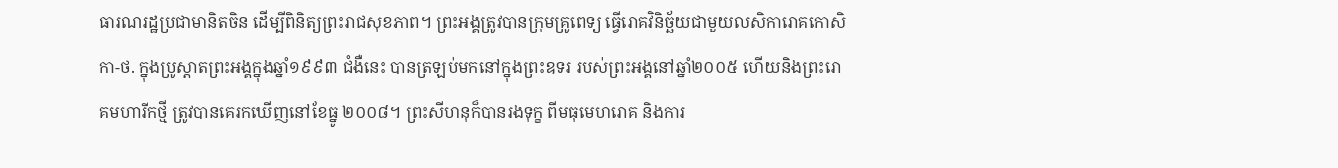ធារណរដ្ឋប្រជាមានិតចិន ដើម្បីពិនិត្យព្រះរាជសុខភាព។ ព្រះអង្គត្រូវបានក្រុមគ្រូពេទ្យ ធ្វើរោគវិនិច្ឆ័យជាមួយលសិការោគកោសិកា-ថ. ក្នុងប្រូស្តាតព្រះអង្គក្នុងឆ្នាំ១៩៩៣ ជំងឺនេះ បានត្រឡប់មកនៅក្នុងព្រះឧទរ របស់ព្រះអង្គនៅឆ្នាំ២០០៥ ហើយនិងព្រះរោគមហារីកថ្មី ត្រូវបានគេរកឃើញនៅខែធ្នូ ២០០៨។ ព្រះសីហនុក៏បានរងទុក្ខ ពីមធុមេហរោគ និងការ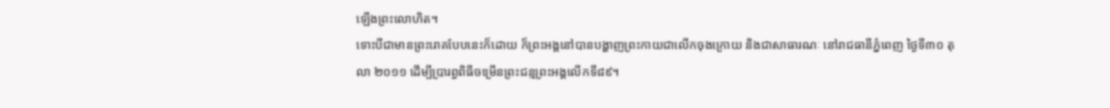ឡើងព្រះលោហិត។
ទោះបីជាមានព្រះរោគបែបនេះក៏ដោយ ក៏ព្រះអង្គនៅបានបង្ហាញព្រះកាយជាលើកចុងក្រោយ និងជាសាធារណៈ នៅរាជធានីភ្នំពេញ ថ្ងៃទី៣០ តុលា ២០១១ ដើម្បីប្រារព្ធពិធីចម្រើនព្រះជន្មព្រះអង្គលើកទី៨៩។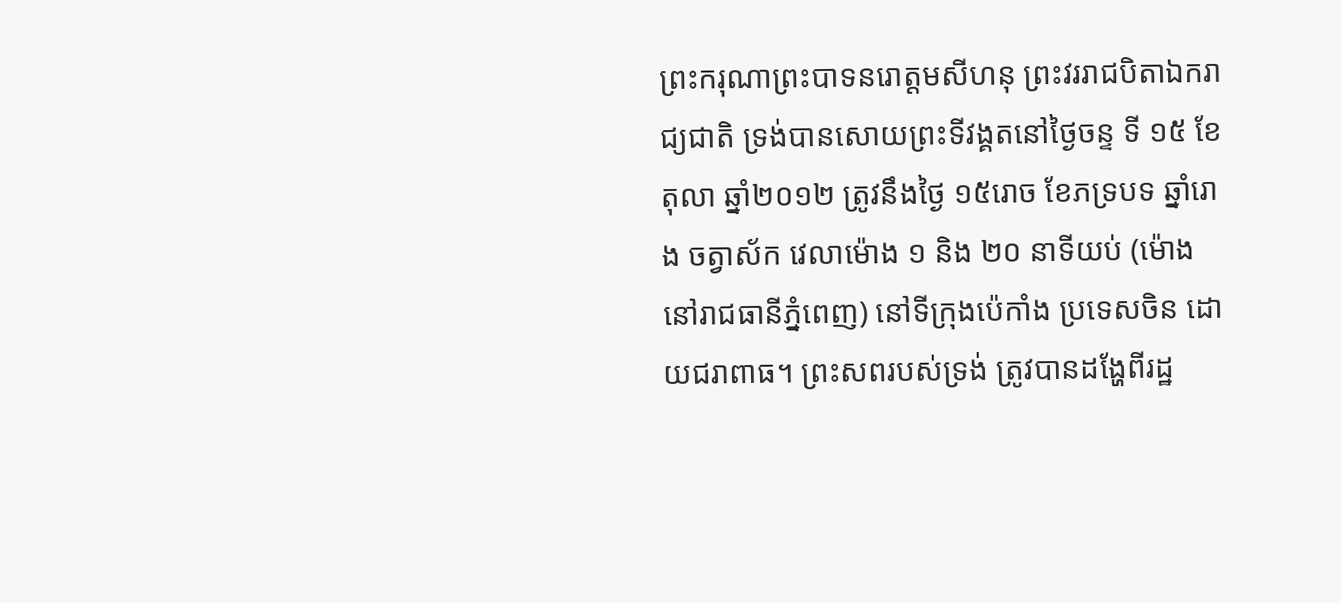ព្រះករុណាព្រះបាទនរោត្ដមសីហនុ ព្រះវររាជបិតាឯករាជ្យជាតិ ទ្រង់បានសោយព្រះទីវង្គតនៅថ្ងៃចន្ទ ទី ១៥ ខែតុលា ឆ្នាំ២០១២ ត្រូវនឹងថ្ងៃ ១៥រោច ខែភទ្របទ ឆ្នាំរោង ចត្វាស័ក វេលាម៉ោង ១ និង ២០ នាទីយប់ (ម៉ោងនៅរាជធានីភ្នំពេញ) នៅទីក្រុងប៉េកាំង ប្រទេសចិន ដោយជរាពាធ។ ព្រះសពរបស់ទ្រង់ ត្រូវបានដង្ហែពីរដ្ឋ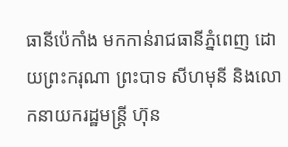ធានីប៉េកាំង មកកាន់រាជធានីភ្នំពេញ ដោយព្រះករុណា ព្រះបាទ សីហមុនី និងលោកនាយករដ្ឋមន្ត្រី ហ៊ុន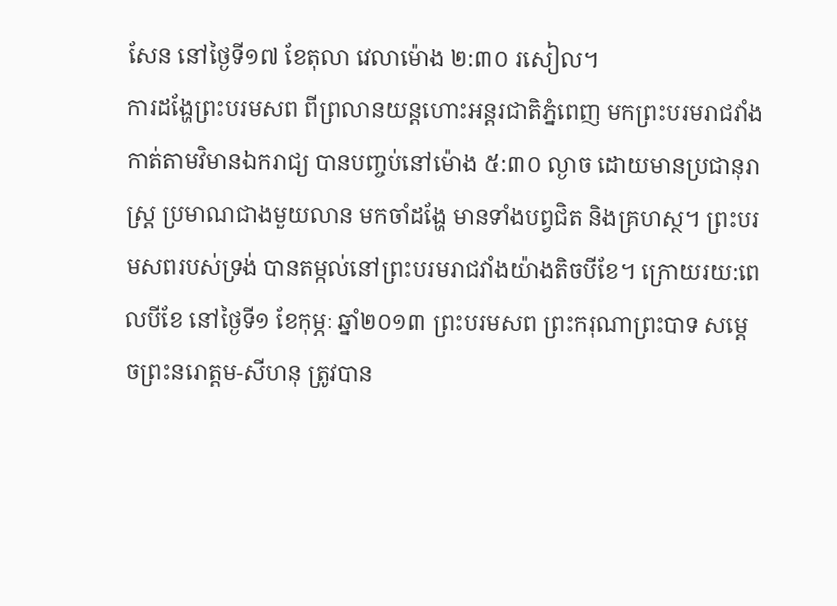សែន នៅថ្ងៃទី១៧ ខែតុលា វេលាម៉ោង ២:៣០ រសៀល។
ការដង្ហែព្រះបរមសព ពីព្រលានយន្តហោះអន្តរជាតិភ្នំពេញ មកព្រះបរមរាជវាំង កាត់តាមវិមានឯករាជ្យ បានបញ្ចប់នៅម៉ោង ៥:៣០ ល្ងាច ដោយមានប្រជានុរាស្ត្រ ប្រមាណជាងមួយលាន មកចាំដង្ហែ មានទាំងបព្វជិត និងគ្រហស្ថ។ ព្រះបរមសពរបស់ទ្រង់ បានតម្កល់នៅព្រះបរមរាជវាំងយ៉ាងតិចបីខែ។ ក្រោយរយ:ពេលបីខែ នៅថ្ងៃទី១ ខែកុម្ភៈ ឆ្នាំ២០១៣ ព្រះបរមសព ព្រះករុណាព្រះបាទ សម្តេចព្រះនរោត្តម-សីហនុ ត្រូវបាន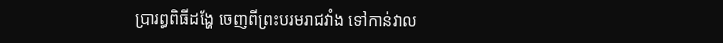ប្រារព្ធពិធីដង្ហែ ចេញពីព្រះបរមរាជវាំង ទៅកាន់វាល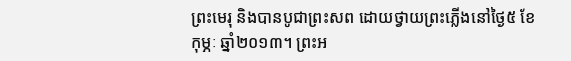ព្រះមេរុ និងបានបូជាព្រះសព ដោយថ្វាយព្រះភ្លើងនៅថ្ងៃ៥ ខែកុម្ភៈ ឆ្នាំ២០១៣។ ព្រះអ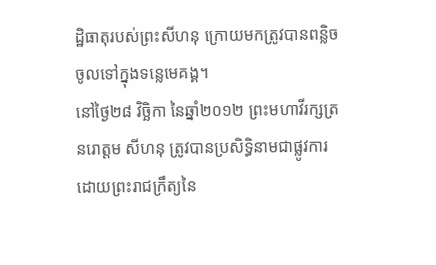ដ្ឋិធាតុរបស់ព្រះសីហនុ ក្រោយមកត្រូវបានពន្លិចចូលទៅក្នុងទន្លេមេគង្គ។
នៅថ្ងៃ២៨ វិច្ឆិកា នៃឆ្នាំ២០១២ ព្រះមហាវីរក្សត្រ នរោត្តម សីហនុ ត្រូវបានប្រសិទ្ធិនាមជាផ្លូវការ ដោយព្រះរាជក្រឹត្យនៃ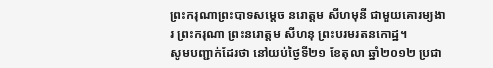ព្រះករុណាព្រះបាទសម្ដេច នរោត្តម សីហមុនី ជាមួយគោរម្យងារ ព្រះករុណា ព្រះនរោត្តម សីហនុ ព្រះបរមរតនកោដ្ឋ។
សូមបញ្ជាក់ដែរថា នៅយប់ថ្ងៃទី២១ ខែតុលា ឆ្នាំ២០១២ ប្រជា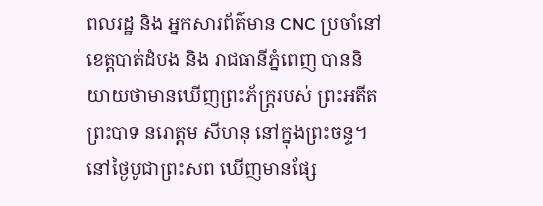ពលរដ្ឋ និង អ្នកសារព័ត៌មាន CNC ប្រចាំនៅខេត្តបាត់ដំបង និង រាជធានីភ្នំពេញ បាននិយាយថាមានឃើញព្រះភ័ក្ដ្ររបស់ ព្រះអតីតព្រះបាទ នរោត្ដម សីហនុ នៅក្នុងព្រះចន្ទ។ នៅថ្ងៃបូជាព្រះសព ឃើញមានផ្សែ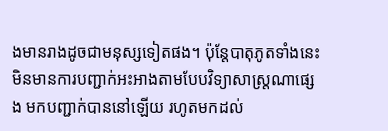ងមានរាងដូចជាមនុស្សទៀតផង។ ប៉ុន្តែបាតុភូតទាំងនេះ មិនមានការបញ្ជាក់អះអាងតាមបែបវិទ្យាសាស្ត្រណាផ្សេង មកបញ្ជាក់បាននៅឡើយ រហូតមកដល់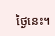ថ្ងៃនេះ។